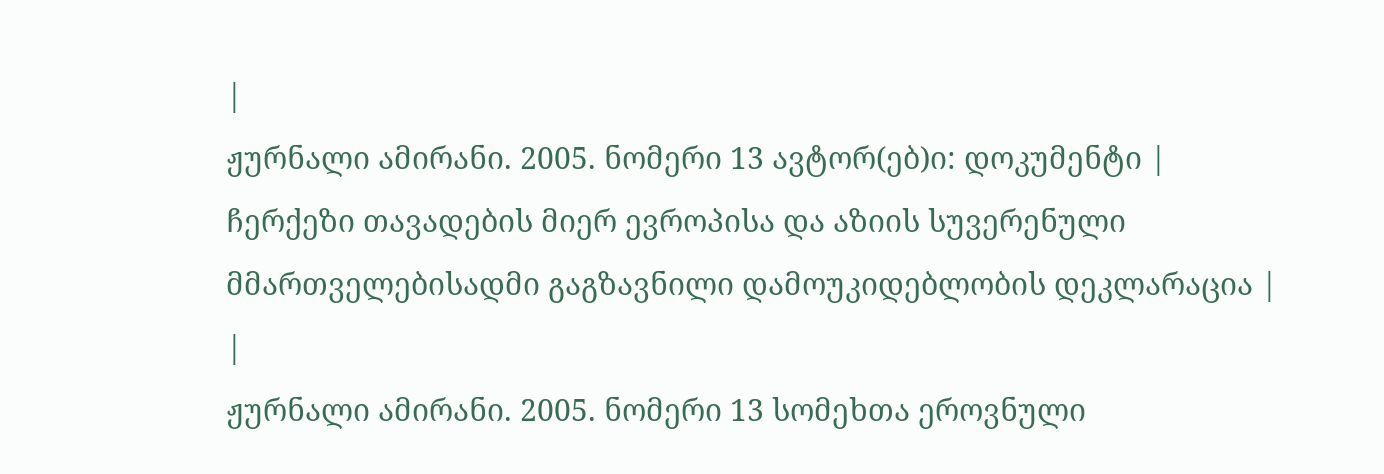|
ჟურნალი ამირანი. 2005. ნომერი 13 ავტორ(ებ)ი: დოკუმენტი |
ჩერქეზი თავადების მიერ ევროპისა და აზიის სუვერენული მმართველებისადმი გაგზავნილი დამოუკიდებლობის დეკლარაცია |
|
ჟურნალი ამირანი. 2005. ნომერი 13 სომეხთა ეროვნული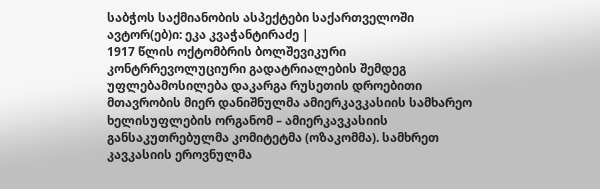საბჭოს საქმიანობის ასპექტები საქართველოში ავტორ(ებ)ი: ეკა კვაჭანტირაძე |
1917 წლის ოქტომბრის ბოლშევიკური კონტრრევოლუციური გადატრიალების შემდეგ უფლებამოსილება დაკარგა რუსეთის დროებითი მთავრობის მიერ დანიშნულმა ამიერკავკასიის სამხარეო ხელისუფლების ორგანომ – ამიერკავკასიის განსაკუთრებულმა კომიტეტმა (ოზაკომმა). სამხრეთ კავკასიის ეროვნულმა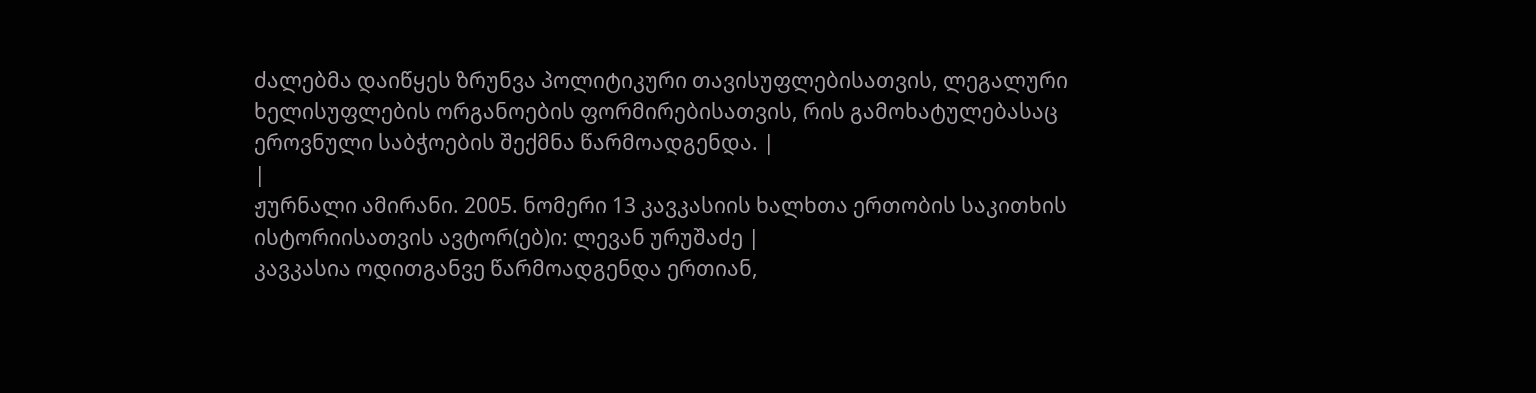ძალებმა დაიწყეს ზრუნვა პოლიტიკური თავისუფლებისათვის, ლეგალური ხელისუფლების ორგანოების ფორმირებისათვის, რის გამოხატულებასაც ეროვნული საბჭოების შექმნა წარმოადგენდა. |
|
ჟურნალი ამირანი. 2005. ნომერი 13 კავკასიის ხალხთა ერთობის საკითხის ისტორიისათვის ავტორ(ებ)ი: ლევან ურუშაძე |
კავკასია ოდითგანვე წარმოადგენდა ერთიან,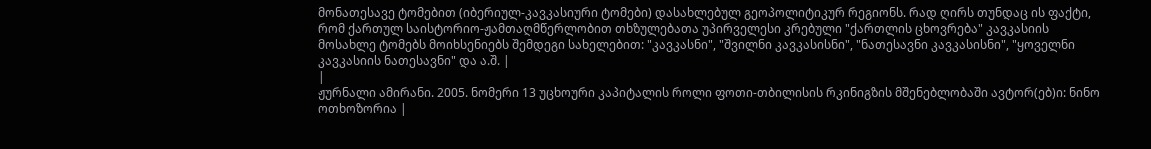მონათესავე ტომებით (იბერიულ-კავკასიური ტომები) დასახლებულ გეოპოლიტიკურ რეგიონს. რად ღირს თუნდაც ის ფაქტი, რომ ქართულ საისტორიო-ჟამთაღმწერლობით თხზულებათა უპირველესი კრებული "ქართლის ცხოვრება" კავკასიის მოსახლე ტომებს მოიხსენიებს შემდეგი სახელებით: "კავკასნი", "შვილნი კავკასისნი", "ნათესავნი კავკასისნი", "ყოველნი კავკასიის ნათესავნი" და ა.შ. |
|
ჟურნალი ამირანი. 2005. ნომერი 13 უცხოური კაპიტალის როლი ფოთი-თბილისის რკინიგზის მშენებლობაში ავტორ(ებ)ი: ნინო ოთხოზორია |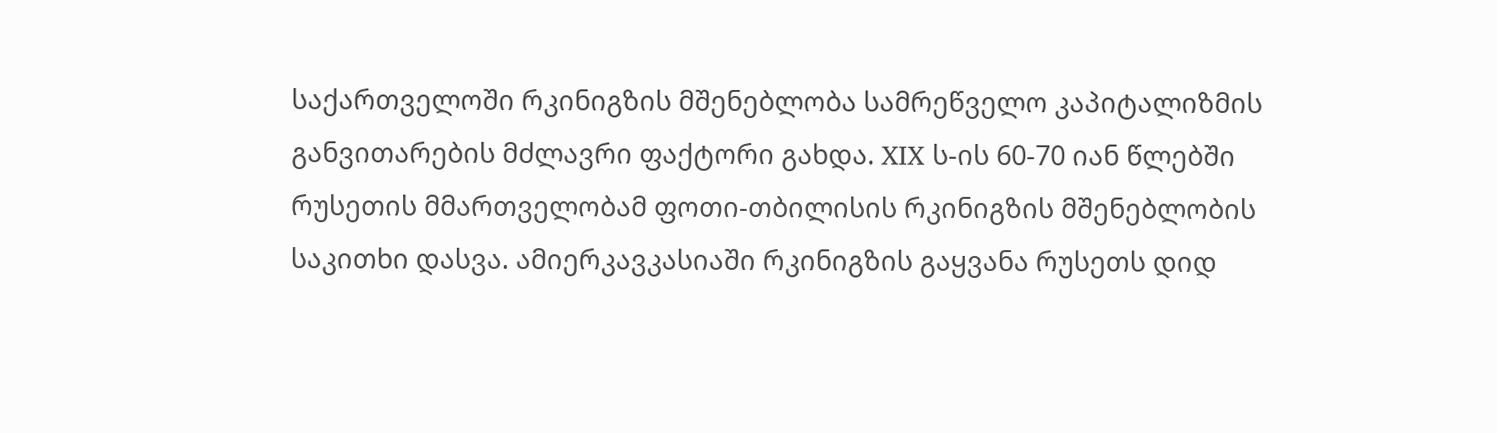საქართველოში რკინიგზის მშენებლობა სამრეწველო კაპიტალიზმის განვითარების მძლავრი ფაქტორი გახდა. XIX ს-ის 60-70 იან წლებში რუსეთის მმართველობამ ფოთი-თბილისის რკინიგზის მშენებლობის საკითხი დასვა. ამიერკავკასიაში რკინიგზის გაყვანა რუსეთს დიდ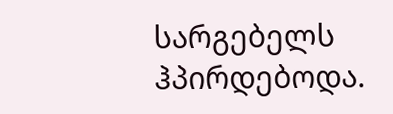სარგებელს ჰპირდებოდა.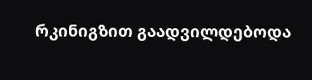რკინიგზით გაადვილდებოდა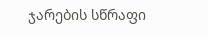ჯარების სწრაფი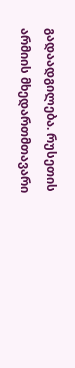გადაადგილება. რუსეთის არმიის მხედართმთავარი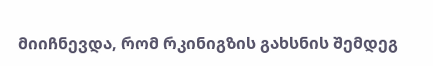მიიჩნევდა, რომ რკინიგზის გახსნის შემდეგ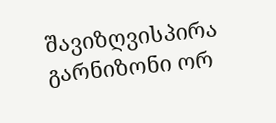შავიზღვისპირა გარნიზონი ორ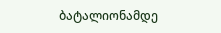ბატალიონამდე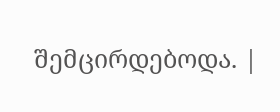შემცირდებოდა. |